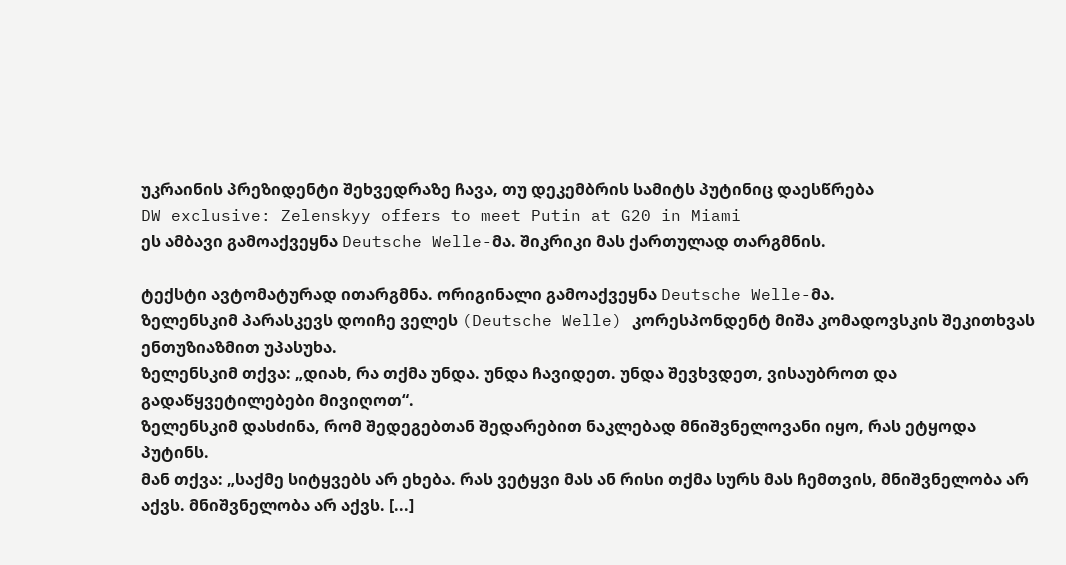უკრაინის პრეზიდენტი შეხვედრაზე ჩავა, თუ დეკემბრის სამიტს პუტინიც დაესწრება
DW exclusive: Zelenskyy offers to meet Putin at G20 in Miami
ეს ამბავი გამოაქვეყნა Deutsche Welle-მა. შიკრიკი მას ქართულად თარგმნის.

ტექსტი ავტომატურად ითარგმნა. ორიგინალი გამოაქვეყნა Deutsche Welle-მა.
ზელენსკიმ პარასკევს დოიჩე ველეს (Deutsche Welle) კორესპონდენტ მიშა კომადოვსკის შეკითხვას ენთუზიაზმით უპასუხა.
ზელენსკიმ თქვა: „დიახ, რა თქმა უნდა. უნდა ჩავიდეთ. უნდა შევხვდეთ, ვისაუბროთ და გადაწყვეტილებები მივიღოთ“.
ზელენსკიმ დასძინა, რომ შედეგებთან შედარებით ნაკლებად მნიშვნელოვანი იყო, რას ეტყოდა პუტინს.
მან თქვა: „საქმე სიტყვებს არ ეხება. რას ვეტყვი მას ან რისი თქმა სურს მას ჩემთვის, მნიშვნელობა არ აქვს. მნიშვნელობა არ აქვს. [...]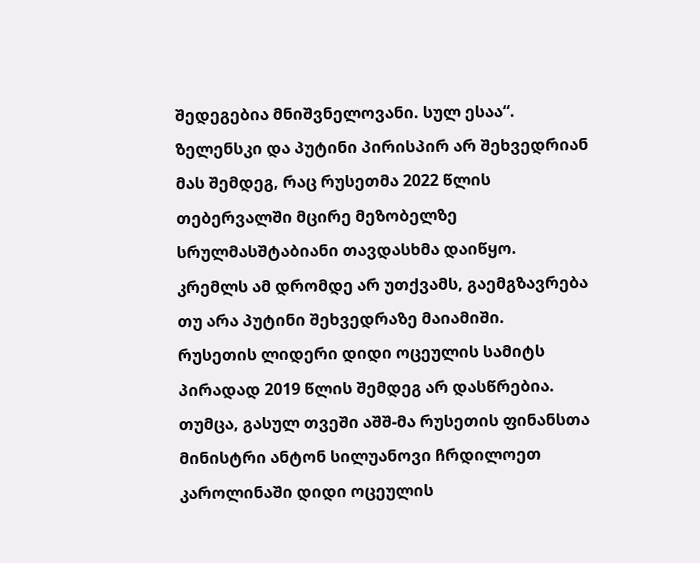შედეგებია მნიშვნელოვანი. სულ ესაა“.
ზელენსკი და პუტინი პირისპირ არ შეხვედრიან მას შემდეგ, რაც რუსეთმა 2022 წლის თებერვალში მცირე მეზობელზე სრულმასშტაბიანი თავდასხმა დაიწყო.
კრემლს ამ დრომდე არ უთქვამს, გაემგზავრება თუ არა პუტინი შეხვედრაზე მაიამიში.
რუსეთის ლიდერი დიდი ოცეულის სამიტს პირადად 2019 წლის შემდეგ არ დასწრებია.
თუმცა, გასულ თვეში აშშ-მა რუსეთის ფინანსთა მინისტრი ანტონ სილუანოვი ჩრდილოეთ კაროლინაში დიდი ოცეულის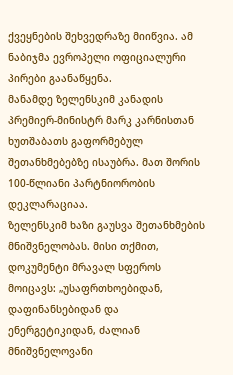ქვეყნების შეხვედრაზე მიიწვია. ამ ნაბიჯმა ევროპელი ოფიციალური პირები გაანაწყენა.
მანამდე ზელენსკიმ კანადის პრემიერ-მინისტრ მარკ კარნისთან ხუთშაბათს გაფორმებულ შეთანხმებებზე ისაუბრა. მათ შორის 100-წლიანი პარტნიორობის დეკლარაციაა.
ზელენსკიმ ხაზი გაუსვა შეთანხმების მნიშვნელობას. მისი თქმით, დოკუმენტი მრავალ სფეროს მოიცავს: „უსაფრთხოებიდან, დაფინანსებიდან და ენერგეტიკიდან, ძალიან მნიშვნელოვანი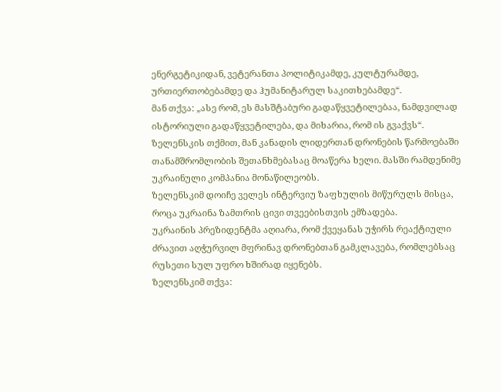ენერგეტიკიდან, ვეტერანთა პოლიტიკამდე, კულტურამდე, ურთიერთობებამდე და ჰუმანიტარულ საკითხებამდე“.
მან თქვა: „ასე რომ, ეს მასშტაბური გადაწყვეტილებაა, ნამდვილად ისტორიული გადაწყვეტილება, და მიხარია, რომ ის გვაქვს“.
ზელენსკის თქმით, მან კანადის ლიდერთან დრონების წარმოებაში თანამშრომლობის შეთანხმებასაც მოაწერა ხელი. მასში რამდენიმე უკრაინული კომპანია მონაწილეობს.
ზელენსკიმ დოიჩე ველეს ინტერვიუ ზაფხულის მიწურულს მისცა, როცა უკრაინა ზამთრის ცივი თვეებისთვის ემზადება.
უკრაინის პრეზიდენტმა აღიარა, რომ ქვეყანას უჭირს რეაქტიული ძრავით აღჭურვილ მფრინავ დრონებთან გამკლავება, რომლებსაც რუსეთი სულ უფრო ხშირად იყენებს.
ზელენსკიმ თქვა: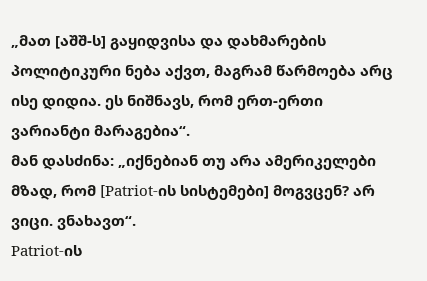„მათ [აშშ-ს] გაყიდვისა და დახმარების პოლიტიკური ნება აქვთ, მაგრამ წარმოება არც ისე დიდია. ეს ნიშნავს, რომ ერთ-ერთი ვარიანტი მარაგებია“.
მან დასძინა: „იქნებიან თუ არა ამერიკელები მზად, რომ [Patriot-ის სისტემები] მოგვცენ? არ ვიცი. ვნახავთ“.
Patriot-ის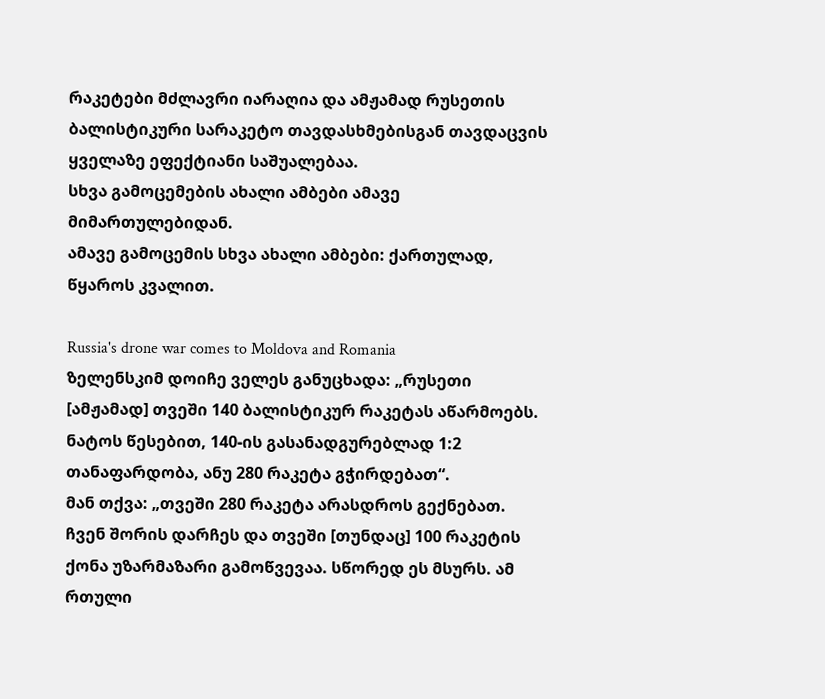რაკეტები მძლავრი იარაღია და ამჟამად რუსეთის ბალისტიკური სარაკეტო თავდასხმებისგან თავდაცვის ყველაზე ეფექტიანი საშუალებაა.
სხვა გამოცემების ახალი ამბები ამავე მიმართულებიდან.
ამავე გამოცემის სხვა ახალი ამბები: ქართულად, წყაროს კვალით.

Russia's drone war comes to Moldova and Romania
ზელენსკიმ დოიჩე ველეს განუცხადა: „რუსეთი [ამჟამად] თვეში 140 ბალისტიკურ რაკეტას აწარმოებს. ნატოს წესებით, 140-ის გასანადგურებლად 1:2 თანაფარდობა, ანუ 280 რაკეტა გჭირდებათ“.
მან თქვა: „თვეში 280 რაკეტა არასდროს გექნებათ. ჩვენ შორის დარჩეს და თვეში [თუნდაც] 100 რაკეტის ქონა უზარმაზარი გამოწვევაა. სწორედ ეს მსურს. ამ რთული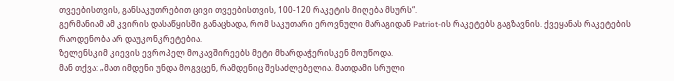თვეებისთვის, განსაკუთრებით ცივი თვეებისთვის, 100-120 რაკეტის მიღება მსურს“.
გერმანიამ ამ კვირის დასაწყისში განაცხადა, რომ საკუთარი ეროვნული მარაგიდან Patriot-ის რაკეტებს გაგზავნის. ქვეყანას რაკეტების რაოდენობა არ დაუკონკრეტებია.
ზელენსკიმ კიევის ევროპელ მოკავშირეებს მეტი მხარდაჭერისკენ მოუწოდა.
მან თქვა: „მათ იმდენი უნდა მოგვცენ, რამდენიც შესაძლებელია. მათდამი სრული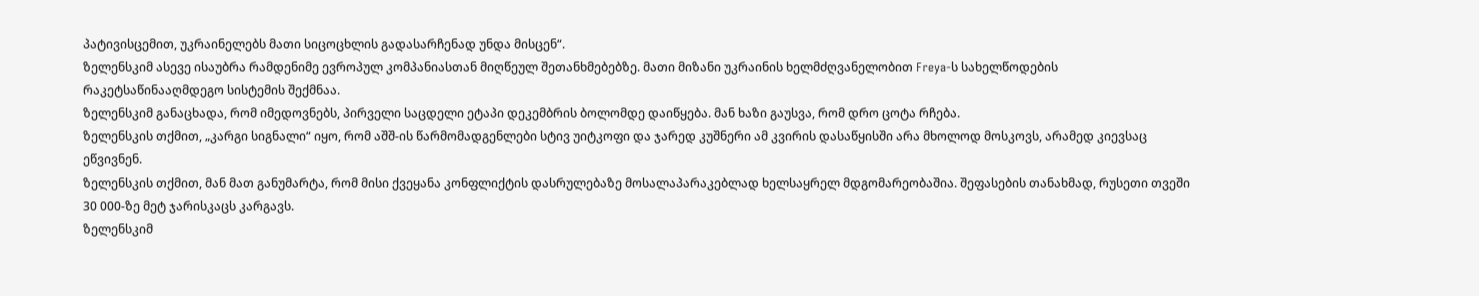პატივისცემით, უკრაინელებს მათი სიცოცხლის გადასარჩენად უნდა მისცენ“.
ზელენსკიმ ასევე ისაუბრა რამდენიმე ევროპულ კომპანიასთან მიღწეულ შეთანხმებებზე. მათი მიზანი უკრაინის ხელმძღვანელობით Freya-ს სახელწოდების რაკეტსაწინააღმდეგო სისტემის შექმნაა.
ზელენსკიმ განაცხადა, რომ იმედოვნებს, პირველი საცდელი ეტაპი დეკემბრის ბოლომდე დაიწყება. მან ხაზი გაუსვა, რომ დრო ცოტა რჩება.
ზელენსკის თქმით, „კარგი სიგნალი“ იყო, რომ აშშ-ის წარმომადგენლები სტივ უიტკოფი და ჯარედ კუშნერი ამ კვირის დასაწყისში არა მხოლოდ მოსკოვს, არამედ კიევსაც ეწვივნენ.
ზელენსკის თქმით, მან მათ განუმარტა, რომ მისი ქვეყანა კონფლიქტის დასრულებაზე მოსალაპარაკებლად ხელსაყრელ მდგომარეობაშია. შეფასების თანახმად, რუსეთი თვეში 30 000-ზე მეტ ჯარისკაცს კარგავს.
ზელენსკიმ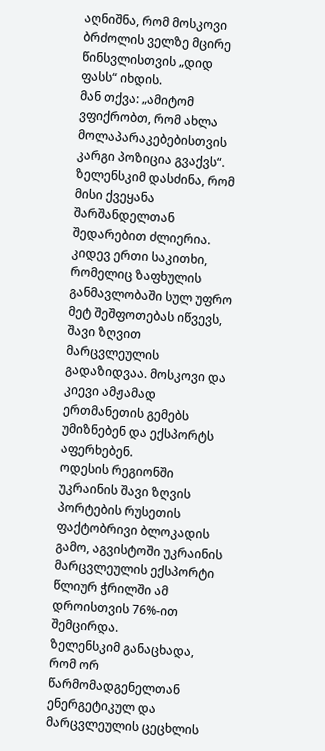აღნიშნა, რომ მოსკოვი ბრძოლის ველზე მცირე წინსვლისთვის „დიდ ფასს“ იხდის.
მან თქვა: „ამიტომ ვფიქრობთ, რომ ახლა მოლაპარაკებებისთვის კარგი პოზიცია გვაქვს“. ზელენსკიმ დასძინა, რომ მისი ქვეყანა შარშანდელთან შედარებით ძლიერია.
კიდევ ერთი საკითხი, რომელიც ზაფხულის განმავლობაში სულ უფრო მეტ შეშფოთებას იწვევს, შავი ზღვით მარცვლეულის გადაზიდვაა. მოსკოვი და კიევი ამჟამად ერთმანეთის გემებს უმიზნებენ და ექსპორტს აფერხებენ.
ოდესის რეგიონში უკრაინის შავი ზღვის პორტების რუსეთის ფაქტობრივი ბლოკადის გამო, აგვისტოში უკრაინის მარცვლეულის ექსპორტი წლიურ ჭრილში ამ დროისთვის 76%-ით შემცირდა.
ზელენსკიმ განაცხადა, რომ ორ წარმომადგენელთან ენერგეტიკულ და მარცვლეულის ცეცხლის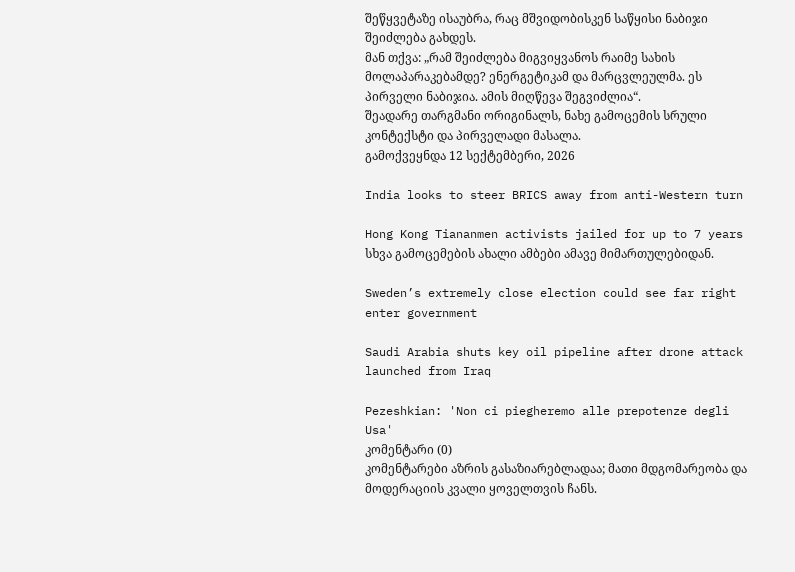შეწყვეტაზე ისაუბრა, რაც მშვიდობისკენ საწყისი ნაბიჯი შეიძლება გახდეს.
მან თქვა: „რამ შეიძლება მიგვიყვანოს რაიმე სახის მოლაპარაკებამდე? ენერგეტიკამ და მარცვლეულმა. ეს პირველი ნაბიჯია. ამის მიღწევა შეგვიძლია“.
შეადარე თარგმანი ორიგინალს, ნახე გამოცემის სრული კონტექსტი და პირველადი მასალა.
გამოქვეყნდა 12 სექტემბერი, 2026

India looks to steer BRICS away from anti-Western turn

Hong Kong Tiananmen activists jailed for up to 7 years
სხვა გამოცემების ახალი ამბები ამავე მიმართულებიდან.

Sweden’s extremely close election could see far right enter government

Saudi Arabia shuts key oil pipeline after drone attack launched from Iraq

Pezeshkian: 'Non ci piegheremo alle prepotenze degli Usa'
კომენტარი (0)
კომენტარები აზრის გასაზიარებლადაა; მათი მდგომარეობა და მოდერაციის კვალი ყოველთვის ჩანს.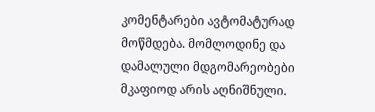კომენტარები ავტომატურად მოწმდება. მომლოდინე და დამალული მდგომარეობები მკაფიოდ არის აღნიშნული.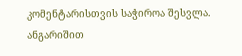კომენტარისთვის საჭიროა შესვლა. ანგარიშით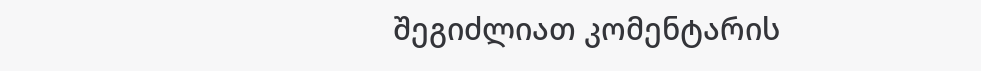შეგიძლიათ კომენტარის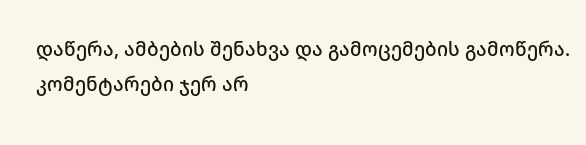დაწერა, ამბების შენახვა და გამოცემების გამოწერა.
კომენტარები ჯერ არ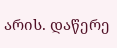არის. დაწერე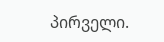პირველი.